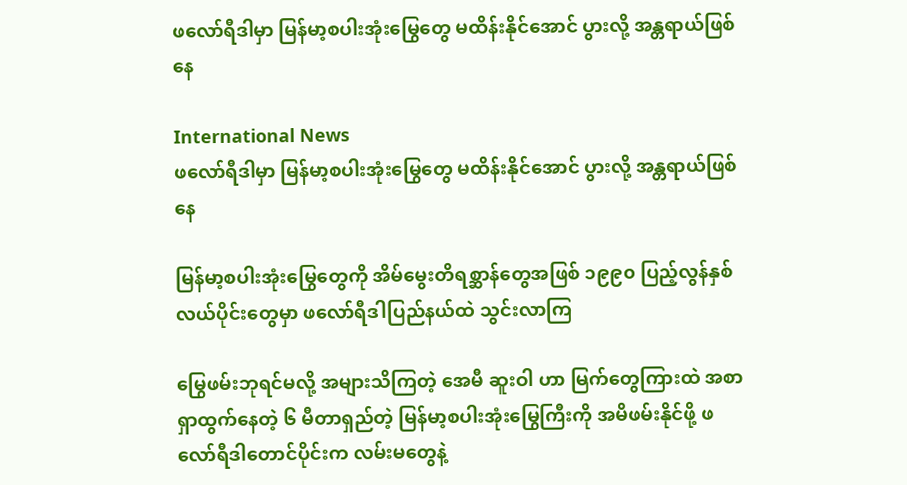ဖလော်ရီဒါမှာ မြန်မာ့စပါးအုံးမြွေတွေ မထိန်းနိုင်အောင် ပွားလို့ အန္တရာယ်ဖြစ်နေ

International News
ဖလော်ရီဒါမှာ မြန်မာ့စပါးအုံးမြွေတွေ မထိန်းနိုင်အောင် ပွားလို့ အန္တရာယ်ဖြစ်နေ

မြန်မာ့စပါးအုံးမြွေတွေကို အိမ်မွေးတိရစ္ဆာန်တွေအဖြစ် ၁၉၉၀ ပြည့်လွန်နှစ်လယ်ပိုင်းတွေမှာ ဖလော်ရီဒါပြည်နယ်ထဲ သွင်းလာကြ

မြွေဖမ်းဘုရင်မလို့ အများသိကြတဲ့ အေမီ ဆူးဝါ ဟာ မြက်တွေကြားထဲ အစာရှာထွက်နေတဲ့ ၆ မီတာရှည်တဲ့ မြန်မာ့စပါးအုံးမြွေကြီးကို အမိဖမ်းနိုင်ဖို့ ဖလော်ရီဒါတောင်ပိုင်းက လမ်းမတွေနဲ့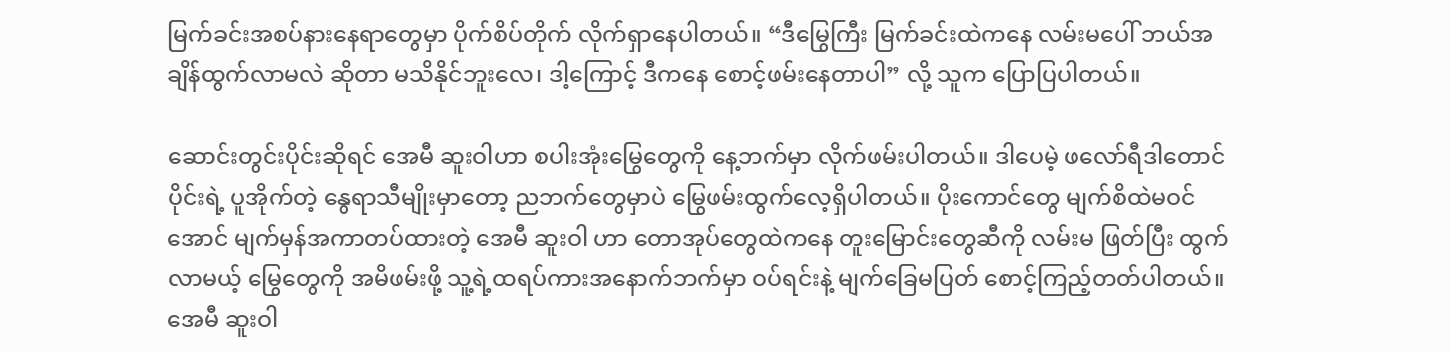မြက်ခင်းအစပ်နားနေရာတွေမှာ ပိုက်စိပ်တိုက် လိုက်ရှာနေပါတယ်။ “ဒီမြွေကြီး မြက်ခင်းထဲကနေ လမ်းမပေါ် ဘယ်အချိန်ထွက်လာမလဲ ဆိုတာ မသိနိုင်ဘူးလေ၊ ဒါ့ကြောင့် ဒီကနေ စောင့်ဖမ်းနေတာပါ” လို့ သူက ပြောပြပါတယ်။

ဆောင်းတွင်းပိုင်းဆိုရင် အေမီ ဆူးဝါဟာ စပါးအုံးမြွေတွေကို နေ့ဘက်မှာ လိုက်ဖမ်းပါတယ်။ ဒါပေမဲ့ ဖလော်ရီဒါတောင်ပိုင်းရဲ့ ပူအိုက်တဲ့ နွေရာသီမျိုးမှာတော့ ညဘက်တွေမှာပဲ မြွေဖမ်းထွက်လေ့ရှိပါတယ်။ ပိုးကောင်တွေ မျက်စိထဲမဝင်အောင် မျက်မှန်အကာတပ်ထားတဲ့ အေမီ ဆူးဝါ ဟာ တောအုပ်တွေထဲကနေ တူးမြောင်းတွေဆီကို လမ်းမ ဖြတ်ပြီး ထွက်လာမယ့် မြွေတွေကို အမိဖမ်းဖို့ သူ့ရဲ့ထရပ်ကားအနောက်ဘက်မှာ ဝပ်ရင်းနဲ့ မျက်ခြေမပြတ် စောင့်ကြည့်တတ်ပါတယ်။ အေမီ ဆူးဝါ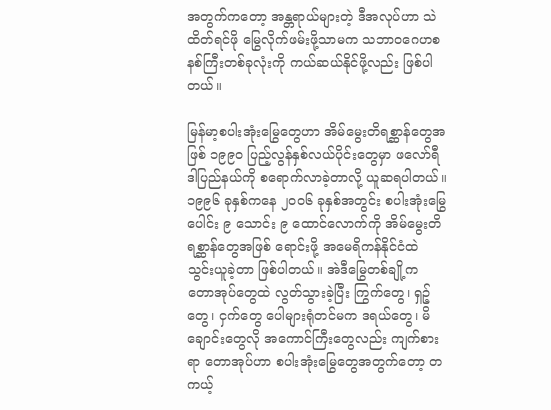အတွက်ကတော့ အန္တရာယ်များတဲ့ ဒီအလုပ်ဟာ သဲထိတ်ရင်ဖို မြွေလိုက်ဖမ်းဖို့သာမက သဘာဝဂေဟစနစ်ကြီးတစ်ခုလုံးကို ကယ်ဆယ်နိုင်ဖို့လည်း ဖြစ်ပါတယ်။

မြန်မာ့စပါးအုံးမြွေတွေဟာ အိမ်မွေးတိရစ္ဆာန်တွေအဖြစ် ၁၉၉၀ ပြည့်လွန်နှစ်လယ်ပိုင်းတွေမှာ ဖလော်ရီဒါပြည်နယ်ကို စရောက်လာခဲ့တာလို့ ယူဆရပါတယ်။ ၁၉၉၆ ခုနှစ်ကနေ ၂၀၀၆ ခုနှစ်အတွင်း စပါးအုံးမြွေပေါင်း ၉ သောင်း ၉ ထောင်လောက်ကို အိမ်မွေးတိရစ္ဆာန်တွေအဖြစ် ရောင်းဖို့ အမေရိကန်နိုင်ငံထဲ သွင်းယူခဲ့တာ ဖြစ်ပါတယ်။ အဲဒီမြွေတစ်ချို့က တောအုပ်တွေထဲ လွတ်သွားခဲ့ပြီး ကြွက်တွေ၊ ရှဉ့်တွေ၊ ငှက်တွေ ပေါများရုံတင်မက ဒရယ်တွေ၊ မိချောင်းတွေလို အကောင်ကြီးတွေလည်း ကျက်စားရာ တောအုပ်ဟာ စပါးအုံးမြွေတွေအတွက်တော့ တကယ့်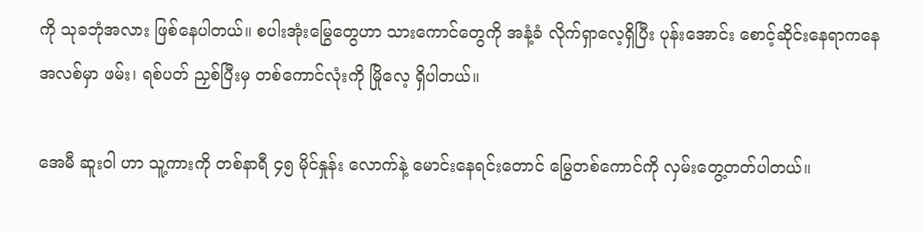ကို သုခဘုံအလား ဖြစ်နေပါတယ်။ စပါးအုံးမြွေတွေဟာ သားကောင်တွေကို အနံ့ခံ လိုက်ရှာလေ့ရှိပြီး ပုန်းအောင်း စောင့်ဆိုင်းနေရာကနေ အလစ်မှာ ဖမ်း၊ ရစ်ပတ် ညှစ်ပြီးမှ တစ်ကောင်လုံးကို မြိုလေ့ ရှိပါတယ်။

အေမီ ဆူးဝါ ဟာ သူ့ကားကို တစ်နာရီ ၄၅ မိုင်နှုန်း လောက်နဲ့ မောင်းနေရင်းတောင် မြွေတစ်ကောင်ကို လှမ်းတွေ့တတ်ပါတယ်။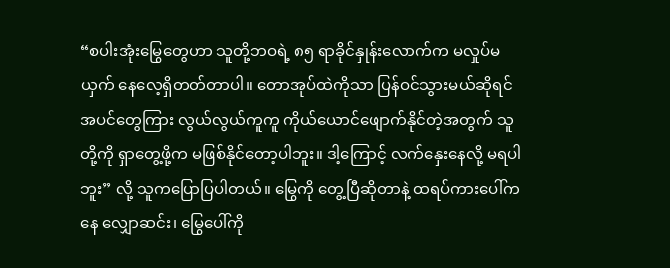“စပါးအုံးမြွေတွေဟာ သူတို့ဘဝရဲ့ ၈၅ ရာခိုင်နှုန်းလောက်က မလှုပ်မယှက် နေလေ့ရှိတတ်တာပါ။ တောအုပ်ထဲကိုသာ ပြန်ဝင်သွားမယ်ဆိုရင် အပင်တွေကြား လွယ်လွယ်ကူကူ ကိုယ်ယောင်ဖျောက်နိုင်တဲ့အတွက် သူတို့ကို ရှာတွေ့ဖို့က မဖြစ်နိုင်တော့ပါဘူး။ ဒါ့ကြောင့် လက်နှေးနေလို့ မရပါဘူး” လို့ သူကပြောပြပါတယ်။ မြွေကို တွေ့ပြီဆိုတာနဲ့ ထရပ်ကားပေါ်ကနေ လျှောဆင်း၊ မြွေပေါ်ကို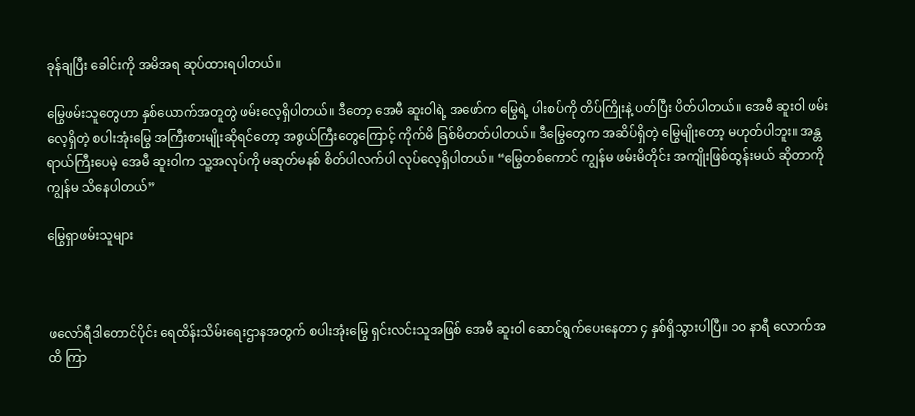ခုန်ချပြီး ခေါင်းကို အမိအရ ဆုပ်ထားရပါတယ်။

မြွေဖမ်းသူတွေဟာ နှစ်ယောက်အတူတွဲ ဖမ်းလေ့ရှိပါတယ်။ ဒီတော့ အေမီ ဆူးဝါရဲ့ အဖော်က မြွေရဲ့ ပါးစပ်ကို တိပ်ကြိုးနဲ့ ပတ်ပြီး ပိတ်ပါတယ်။ အေမီ ဆူးဝါ ဖမ်းလေ့ရှိတဲ့ စပါးအုံးမြွေ အကြီးစားမျိုးဆိုရင်တော့ အစွယ်ကြီးတွေကြောင့် ကိုက်မိ ခြစ်မိတတ်ပါတယ်။ ဒီမြွေတွေက အဆိပ်ရှိတဲ့ မြွေမျိုးတော့ မဟုတ်ပါဘူး။ အန္တရာယ်ကြီးပေမဲ့ အေမီ ဆူးဝါက သူ့အလုပ်ကို မဆုတ်မနစ် စိတ်ပါလက်ပါ လုပ်လေ့ရှိပါတယ်။ “မြွေတစ်ကောင် ကျွန်မ ဖမ်းမိတိုင်း အကျိုးဖြစ်ထွန်းမယ် ဆိုတာကို ကျွန်မ သိနေပါတယ်”

မြွေရှာဖမ်းသူများ



ဖလော်ရီဒါတောင်ပိုင်း ရေထိန်းသိမ်းရေးဌာနအတွက် စပါးအုံးမြွေ ရှင်းလင်းသူအဖြစ် အေမီ ဆူးဝါ ဆောင်ရွက်ပေးနေတာ ၄ နှစ်ရှိသွားပါပြီ။ ၁၀ နာရီ လောက်အထိ ကြာ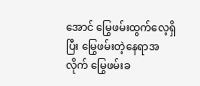အောင် မြွေဖမ်းထွက်လေ့ရှိပြီး မြွေဖမ်းတဲ့နေရာအလိုက် မြွေဖမ်းခ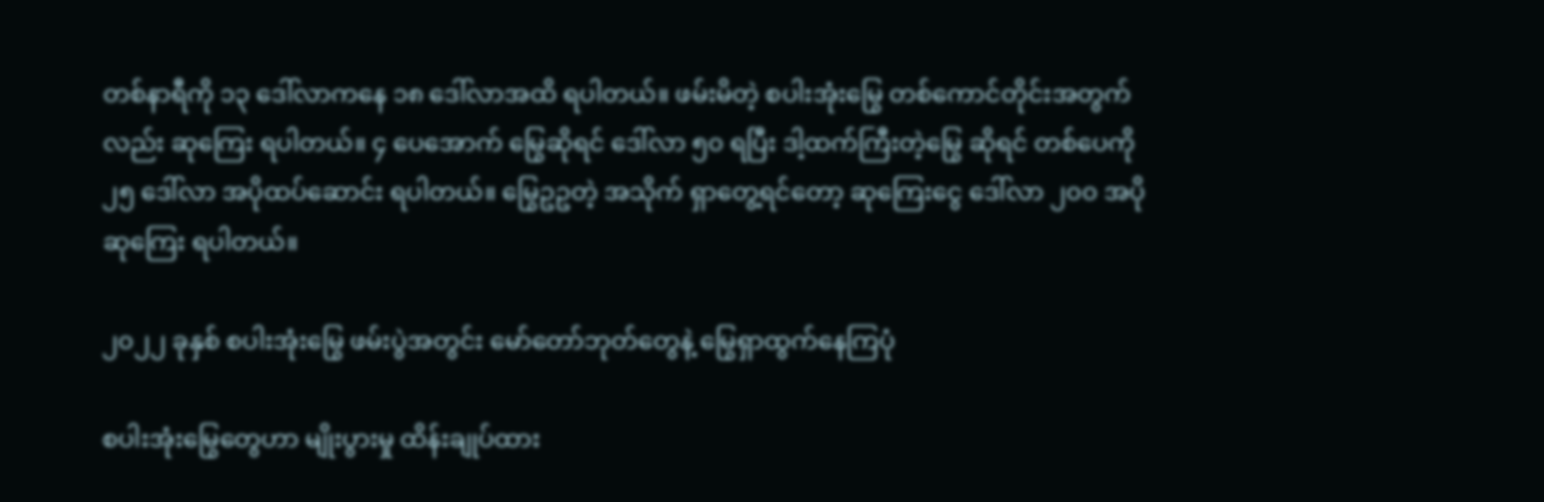တစ်နာရီကို ၁၃ ဒေါ်လာကနေ ၁၈ ဒေါ်လာအထိ ရပါတယ်။ ဖမ်းမိတဲ့ စပါးအုံးမြွေ တစ်ကောင်တိုင်းအတွက်လည်း ဆုကြေး ရပါတယ်။ ၄ ပေအောက် မြွေဆိုရင် ဒေါ်လာ ၅၀ ရပြီး ဒါ့ထက်ကြီးတဲ့မြွေ ဆိုရင် တစ်ပေကို ၂၅ ဒေါ်လာ အပိုထပ်ဆောင်း ရပါတယ်။ မြွေဥဥတဲ့ အသိုက် ရှာတွေ့ရင်တော့ ဆုကြေးငွေ ဒေါ်လာ ၂၀၀ အပိုဆုကြေး ရပါတယ်။

၂၀၂၂ ခုနှစ် စပါးအုံးမြွေ ဖမ်းပွဲအတွင်း မော်တော်ဘုတ်တွေနဲ့ မြွေရှာထွက်နေကြပုံ

စပါးအုံးမြွေတွေဟာ မျိုးပွားမှု ထိန်းချုပ်ထား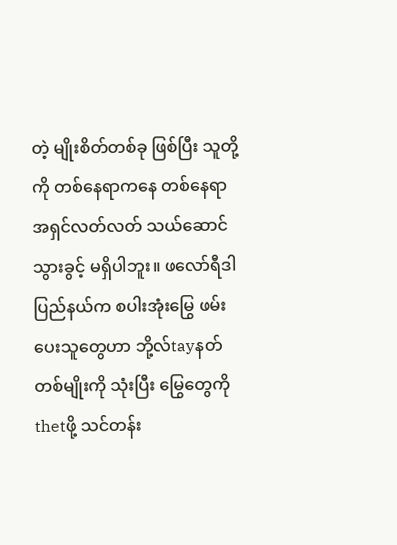တဲ့ မျိုးစိတ်တစ်ခု ဖြစ်ပြီး သူတို့ကို တစ်နေရာကနေ တစ်နေရာ အရှင်လတ်လတ် သယ်ဆောင်သွားခွင့် မရှိပါဘူး။ ဖလော်ရီဒါပြည်နယ်က စပါးအုံးမြွေ ဖမ်းပေးသူတွေဟာ ဘို့လ်tayနတ် တစ်မျိုးကို သုံးပြီး မြွေတွေကို thetဖို့ သင်တန်း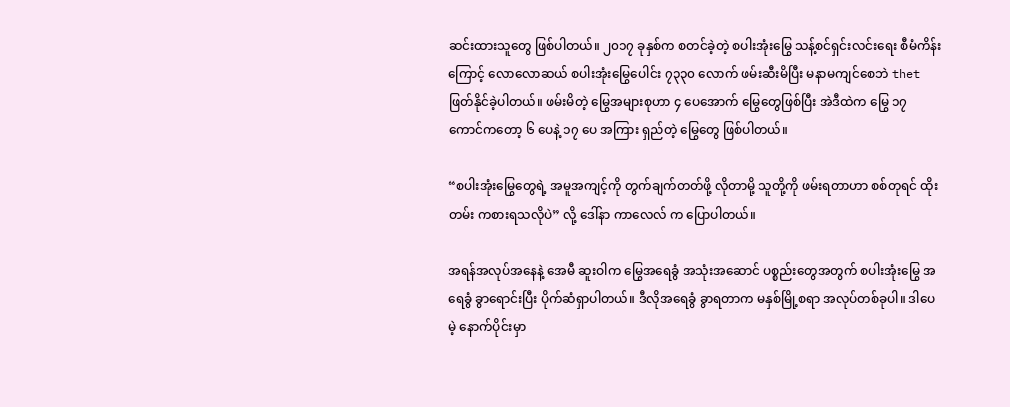ဆင်းထားသူတွေ ဖြစ်ပါတယ်။ ၂၀၁၇ ခုနှစ်က စတင်ခဲ့တဲ့ စပါးအုံးမြွေ သန့်စင်ရှင်းလင်းရေး စီမံကိန်းကြောင့် လောလောဆယ် စပါးအုံးမြွေပေါင်း ၇၃၃၀ လောက် ဖမ်းဆီးမိပြီး မနာမကျင်စေဘဲ thetဖြတ်နိုင်ခဲ့ပါတယ်။ ဖမ်းမိတဲ့ မြွေအများစုဟာ ၄ ပေအောက် မြွေတွေဖြစ်ပြီး အဲဒီထဲက မြွေ ၁၇ ကောင်ကတော့ ၆ ပေနဲ့ ၁၇ ပေ အကြား ရှည်တဲ့ မြွေတွေ ဖြစ်ပါတယ်။

“စပါးအုံးမြွေတွေရဲ့ အမူအကျင့်ကို တွက်ချက်တတ်ဖို့ လိုတာမို့ သူတို့ကို ဖမ်းရတာဟာ စစ်တုရင် ထိုးတမ်း ကစားရသလိုပဲ” လို့ ဒေါ်နာ ကာလေလ် က ပြောပါတယ်။

အရန်အလုပ်အနေနဲ့ အေမီ ဆူးဝါက မြွေအရေခွံ အသုံးအဆောင် ပစ္စည်းတွေအတွက် စပါးအုံးမြွေ အရေခွံ ခွာရောင်းပြီး ပိုက်ဆံရှာပါတယ်။ ဒီလိုအရေခွံ ခွာရတာက မနှစ်မြို့စရာ အလုပ်တစ်ခုပါ။ ဒါပေမဲ့ နောက်ပိုင်းမှာ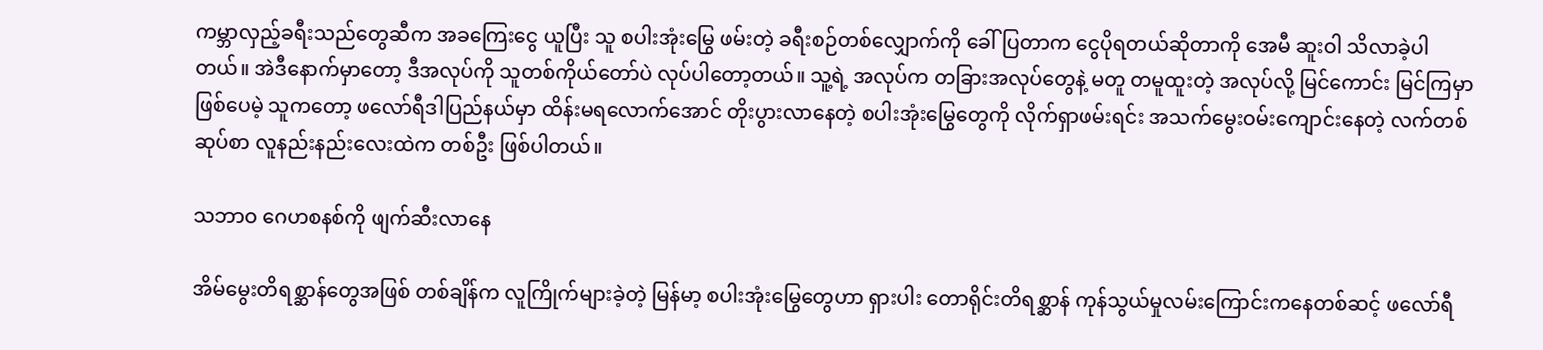ကမ္ဘာလှည့်ခရီးသည်တွေဆီက အခကြေးငွေ ယူပြီး သူ စပါးအုံးမြွေ ဖမ်းတဲ့ ခရီးစဉ်တစ်လျှောက်ကို ခေါ်ပြတာက ငွေပိုရတယ်ဆိုတာကို အေမီ ဆူးဝါ သိလာခဲ့ပါတယ်။ အဲဒီနောက်မှာတော့ ဒီအလုပ်ကို သူတစ်ကိုယ်တော်ပဲ လုပ်ပါတော့တယ်။ သူ့ရဲ့ အလုပ်က တခြားအလုပ်တွေနဲ့ မတူ တမူထူးတဲ့ အလုပ်လို့ မြင်ကောင်း မြင်ကြမှာ ဖြစ်ပေမဲ့ သူကတော့ ဖလော်ရီဒါပြည်နယ်မှာ ထိန်းမရလောက်အောင် တိုးပွားလာနေတဲ့ စပါးအုံးမြွေတွေကို လိုက်ရှာဖမ်းရင်း အသက်မွေးဝမ်းကျောင်းနေတဲ့ လက်တစ်ဆုပ်စာ လူနည်းနည်းလေးထဲက တစ်ဦး ဖြစ်ပါတယ်။

သဘာဝ ဂေဟစနစ်ကို ဖျက်ဆီးလာနေ

အိမ်မွေးတိရစ္ဆာန်တွေအဖြစ် တစ်ချိန်က လူကြိုက်များခဲ့တဲ့ မြန်မာ့ စပါးအုံးမြွေတွေဟာ ရှားပါး တောရိုင်းတိရစ္ဆာန် ကုန်သွယ်မှုလမ်းကြောင်းကနေတစ်ဆင့် ဖလော်ရီ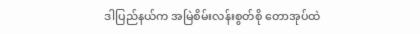ဒါပြည်နယ်က အမြဲစိမ်းလန်းစွတ်စို တောအုပ်ထဲ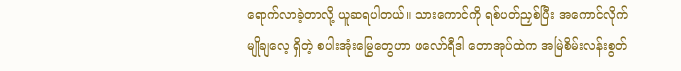ရောက်လာခဲ့တာလို့ ယူဆရပါတယ်။ သားကောင်ကို ရစ်ပတ်ညှစ်ပြီး အကောင်လိုက် မျိုချလေ့ ရှိတဲ့ စပါးအုံးမြွေတွေဟာ ဖလော်ရီဒါ တောအုပ်ထဲက အမြဲစိမ်းလန်းစွတ်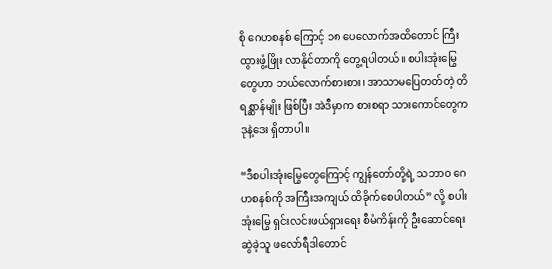စို ဂေဟစနစ် ကြောင့် ၁၈ ပေလောက်အထိတောင် ကြီးထွားဖွံ့ဖြိုး လာနိုင်တာကို တွေ့ရပါတယ်။ စပါးအုံးမြွေတွေဟာ ဘယ်လောက်စားစား၊ အာသာမပြေတတ်တဲ့ တိရစ္ဆာန်မျိုး ဖြစ်ပြီး အဲဒီမှာက စားစရာ သားကောင်တွေက ဒုနဲ့ဒေး ရှိတာပါ။

“ဒီစပါးအုံးမြွေတွေကြောင့် ကျွန်တော်တို့ရဲ့ သဘာဝ ဂေဟစနစ်ကို အကြီးအကျယ် ထိခိုက်စေပါတယ်” လို့ စပါးအုံးမြွေ ရှင်းလင်းဖယ်ရှားရေး စီမံကိန်းကို ဦးဆောင်ရေးဆွဲခဲ့သူ ဖလော်ရီဒါတောင်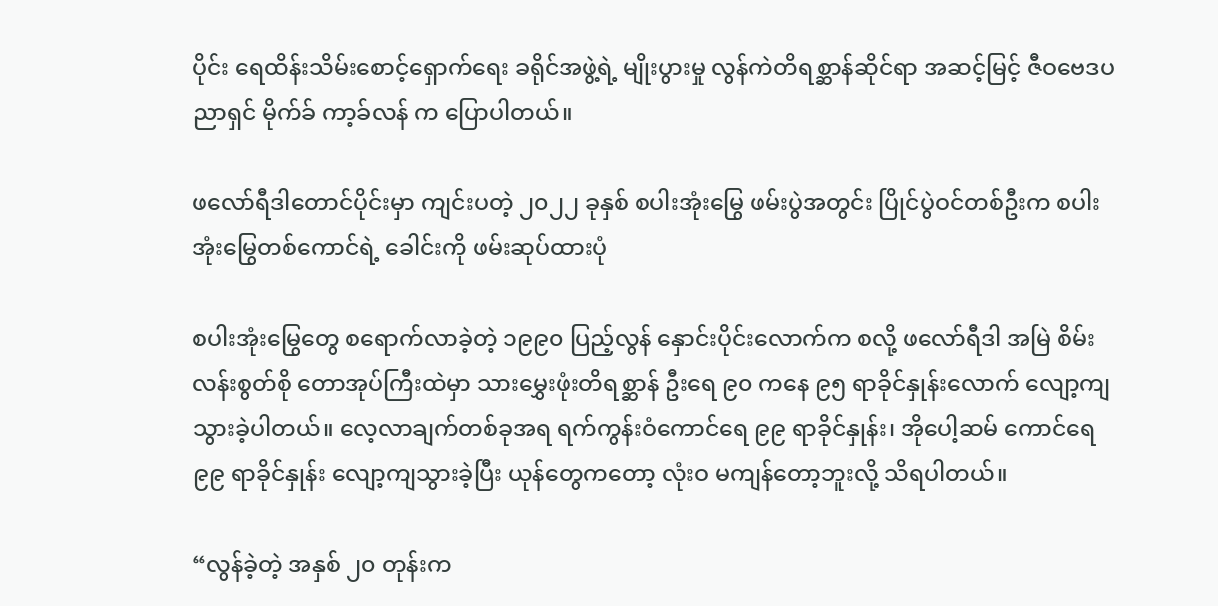ပိုင်း ရေထိန်းသိမ်းစောင့်ရှောက်ရေး ခရိုင်အဖွဲ့ရဲ့ မျိုးပွားမှု လွန်ကဲတိရစ္ဆာန်ဆိုင်ရာ အဆင့်မြင့် ဇီဝဗေဒပညာရှင် မိုက်ခ် ကာ့ခ်လန် က ပြောပါတယ်။

ဖလော်ရီဒါတောင်ပိုင်းမှာ ကျင်းပတဲ့ ၂၀၂၂ ခုနှစ် စပါးအုံးမြွေ ဖမ်းပွဲအတွင်း ပြိုင်ပွဲဝင်တစ်ဦးက စပါးအုံးမြွေတစ်ကောင်ရဲ့ ခေါင်းကို ဖမ်းဆုပ်ထားပုံ

စပါးအုံးမြွေတွေ စရောက်လာခဲ့တဲ့ ၁၉၉၀ ပြည့်လွန် နှောင်းပိုင်းလောက်က စလို့ ဖလော်ရီဒါ အမြဲ စိမ်းလန်းစွတ်စို တောအုပ်ကြီးထဲမှာ သားမွှေးဖုံးတိရစ္ဆာန် ဦးရေ ၉၀ ကနေ ၉၅ ရာခိုင်နှုန်းလောက် လျော့ကျသွားခဲ့ပါတယ်။ လေ့လာချက်တစ်ခုအရ ရက်ကွန်းဝံကောင်ရေ ၉၉ ရာခိုင်နှုန်း၊ အိုပေါ့ဆမ် ကောင်ရေ ၉၉ ရာခိုင်နှုန်း လျော့ကျသွားခဲ့ပြီး ယုန်တွေကတော့ လုံးဝ မကျန်တော့ဘူးလို့ သိရပါတယ်။

“လွန်ခဲ့တဲ့ အနှစ် ၂၀ တုန်းက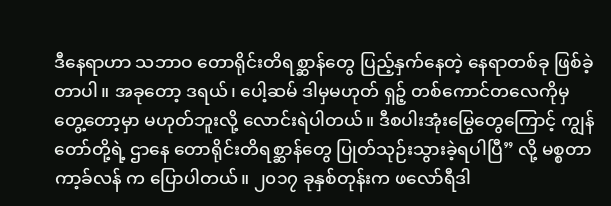ဒီနေရာဟာ သဘာဝ တောရိုင်းတိရစ္ဆာန်တွေ ပြည့်နှက်နေတဲ့ နေရာတစ်ခု ဖြစ်ခဲ့တာပါ။ အခုတော့ ဒရယ်၊ ပေါ့ဆမ် ဒါမှမဟုတ် ရှဉ့် တစ်ကောင်တလေကိုမှ တွေ့တော့မှာ မဟုတ်ဘူးလို့ လောင်းရဲပါတယ်။ ဒီစပါးအုံးမြွေတွေကြောင့် ကျွန်တော်တို့ရဲ့ ဌာနေ တောရိုင်းတိရစ္ဆာန်တွေ ပြုတ်သုဉ်းသွားခဲ့ရပါပြီ” လို့ မစ္စတာ ကာ့ခ်လန် က ပြောပါတယ်။ ၂၀၁၇ ခုနှစ်တုန်းက ဖလော်ရီဒါ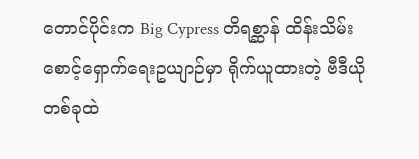တောင်ပိုင်းက Big Cypress တိရစ္ဆာန် ထိန်းသိမ်းစောင့်ရှောက်ရေးဥယျာဉ်မှာ ရိုက်ယူထားတဲ့ ဗီဒီယိုတစ်ခုထဲ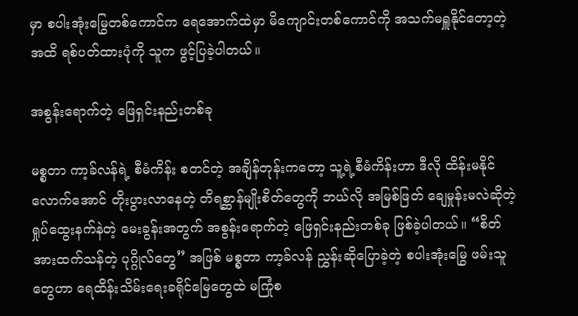မှာ စပါးအုံးမြွေတစ်ကောင်က ရေအောက်ထဲမှာ မိကျောင်းတစ်ကောင်ကို အသက်မရှူနိုင်တော့တဲ့ အထိ ရစ်ပတ်ထားပုံကို သူက ဖွင့်ပြခဲ့ပါတယ်။

အစွန်းရောက်တဲ့ ဖြေရှင်းနည်းတစ်ခု

မစ္စတာ ကာ့ခ်လန်ရဲ့ စီမံကိန်း စတင်တဲ့ အချိန်တုန်းကတော့ သူ့ရဲ့စီမံကိန်းဟာ ဒီလို ထိန်းမနိုင်လောက်အောင် တိုးပွားလာနေတဲ့ တိရစ္ဆာန်မျိုးစိတ်တွေကို ဘယ်လို အမြစ်ဖြတ် ချေမှုန်းမလဲဆိုတဲ့ ရှုပ်ထွေးနက်နဲတဲ့ မေးခွန်းအတွက် အစွန်းရောက်တဲ့ ဖြေရှင်းနည်းတစ်ခု ဖြစ်ခဲ့ပါတယ်။ “စိတ်အားထက်သန်တဲ့ ပုဂ္ဂိုလ်တွေ” အဖြစ် မစ္စတာ ကာ့ခ်လန် ညွှန်းဆိုပြောခဲ့တဲ့ စပါးအုံးမြွေ ဖမ်းသူတွေဟာ ရေထိန်းသိမ်းရေးခရိုင်မြေတွေထဲ မကြုံစ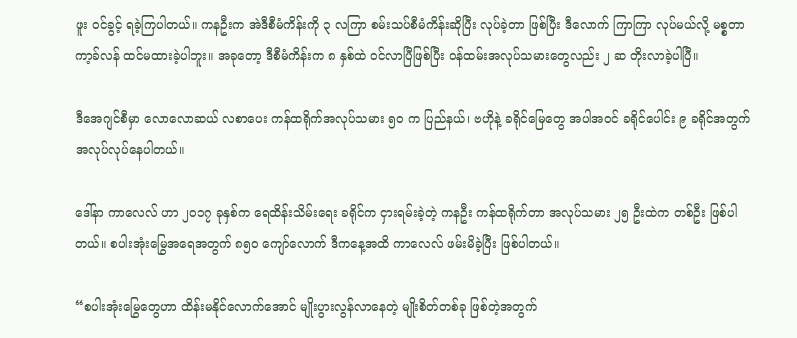ဖူး ဝင်ခွင့် ရခဲ့ကြပါတယ်။ ကနဦးက အဲဒီစီမံကိန်းကို ၃ လကြာ စမ်းသပ်စီမံကိန်းဆိုပြီး လုပ်ခဲ့တာ ဖြစ်ပြီး ဒီလောက် ကြာကြာ လုပ်မယ်လို့ မစ္စတာ ကာ့ခ်လန် ထင်မထားခဲ့ပါဘူး။ အခုတော့ ဒီစီမံကိန်းက ၈ နှစ်ထဲ ဝင်လာပြီဖြစ်ပြီး ဝန်ထမ်းအလုပ်သမားတွေလည်း ၂ ဆ တိုးလာခဲ့ပါပြီ။

ဒီအေဂျင်စီမှာ လောလောဆယ် လစာပေး ကန်ထရိုက်အလုပ်သမား ၅၀ က ပြည်နယ်၊ ဗဟိုနဲ့ ခရိုင်မြေတွေ အပါအဝင် ခရိုင်ပေါင်း ၉ ခရိုင်အတွက် အလုပ်လုပ်နေပါတယ်။

ဒေါ်နာ ကာလေလ် ဟာ ၂၀၁၇ ခုနှစ်က ရေထိန်းသိမ်းရေး ခရိုင်က ငှားရမ်းခဲ့တဲ့ ကနဦး ကန်ထရိုက်တာ အလုပ်သမား ၂၅ ဦးထဲက တစ်ဦး ဖြစ်ပါတယ်။ စပါးအုံးမြွေအရေအတွက် ၈၅၀ ကျော်လောက် ဒီကနေ့အထိ ကာလေလ် ဖမ်းမိခဲ့ပြီး ဖြစ်ပါတယ်။

“စပါးအုံးမြွေတွေဟာ ထိန်းမနိုင်လောက်အောင် မျိုးပွားလွန်လာနေတဲ့ မျိုးစိတ်တစ်ခု ဖြစ်တဲ့အတွက်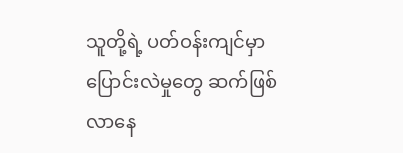သူတို့ရဲ့ ပတ်ဝန်းကျင်မှာ ပြောင်းလဲမှုတွေ ဆက်ဖြစ်လာနေ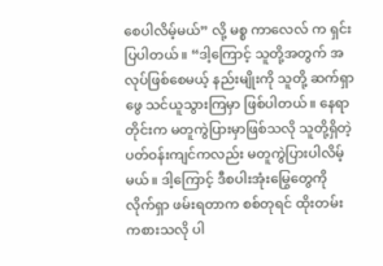စေပါလိမ့်မယ်” လို့ မစ္စ ကာလေလ် က ရှင်းပြပါတယ်။ “ဒါ့ကြောင့် သူတို့အတွက် အလုပ်ဖြစ်စေမယ့် နည်းမျိုးကို သူတို့ ဆက်ရှာဖွေ သင်ယူသွားကြမှာ ဖြစ်ပါတယ်။ နေရာတိုင်းက မတူကွဲပြားမှာဖြစ်သလို သူတို့ရှိတဲ့ ပတ်ဝန်းကျင်ကလည်း မတူကွဲပြားပါလိမ့်မယ်။ ဒါ့ကြောင့် ဒီစပါးအုံးမြွေတွေကို လိုက်ရှာ ဖမ်းရတာက စစ်တုရင် ထိုးတမ်း ကစားသလို ပါ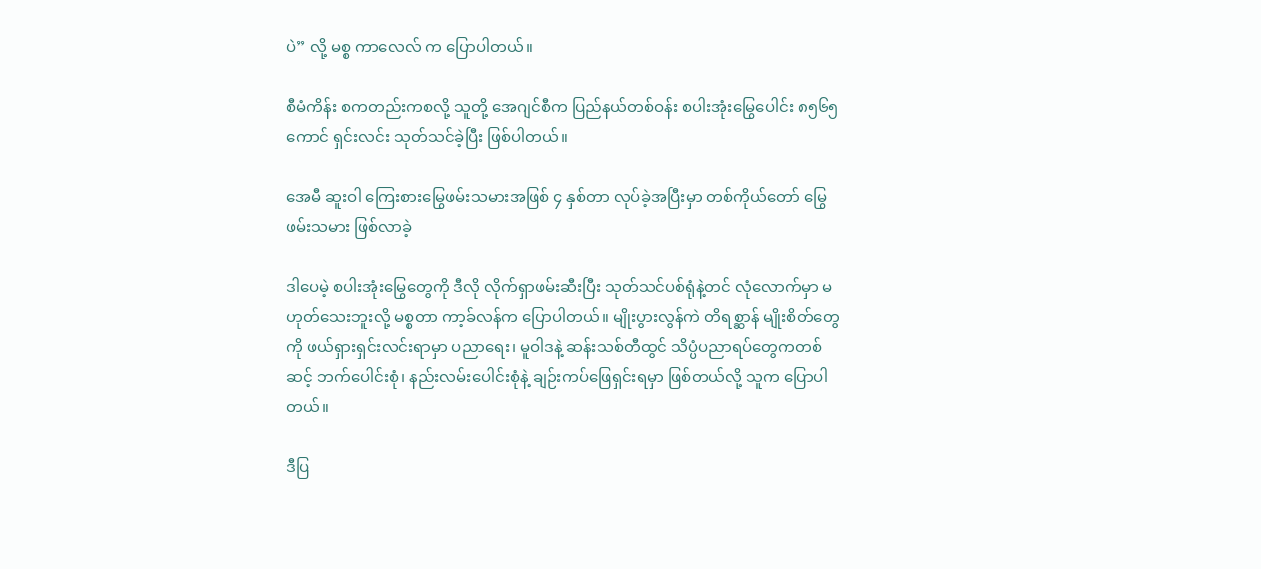ပဲ” လို့ မစ္စ ကာလေလ် က ပြောပါတယ်။

စီမံကိန်း စကတည်းကစလို့ သူတို့ အေဂျင်စီက ပြည်နယ်တစ်ဝန်း စပါးအုံးမြွေပေါင်း ၈၅၆၅ ကောင် ရှင်းလင်း သုတ်သင်ခဲ့ပြီး ဖြစ်ပါတယ်။

အေမီ ဆူးဝါ ကြေးစားမြွေဖမ်းသမားအဖြစ် ၄ နှစ်တာ လုပ်ခဲ့အပြီးမှာ တစ်ကိုယ်တော် မြွေဖမ်းသမား ဖြစ်လာခဲ့

ဒါပေမဲ့ စပါးအုံးမြွေတွေကို ဒီလို လိုက်ရှာဖမ်းဆီးပြီး သုတ်သင်ပစ်ရုံနဲ့တင် လုံလောက်မှာ မဟုတ်သေးဘူးလို့ မစ္စတာ ကာ့ခ်လန်က ပြောပါတယ်။ မျိုးပွားလွန်ကဲ တိရစ္ဆာန် မျိုးစိတ်တွေကို ဖယ်ရှားရှင်းလင်းရာမှာ ပညာရေး၊ မူဝါဒနဲ့ ဆန်းသစ်တီထွင် သိပ္ပံပညာရပ်တွေကတစ်ဆင့် ဘက်ပေါင်းစုံ၊ နည်းလမ်းပေါင်းစုံနဲ့ ချဉ်းကပ်ဖြေရှင်းရမှာ ဖြစ်တယ်လို့ သူက ပြောပါတယ်။

ဒီပြ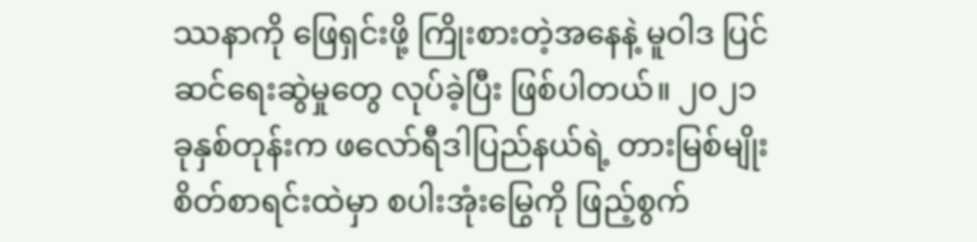ဿနာကို ဖြေရှင်းဖို့ ကြိုးစားတဲ့အနေနဲ့ မူဝါဒ ပြင်ဆင်ရေးဆွဲမှုတွေ လုပ်ခဲ့ပြီး ဖြစ်ပါတယ်။ ၂၀၂၁ ခုနှစ်တုန်းက ဖလော်ရီဒါပြည်နယ်ရဲ့ တားမြစ်မျိုးစိတ်စာရင်းထဲမှာ စပါးအုံးမြွေကို ဖြည့်စွက်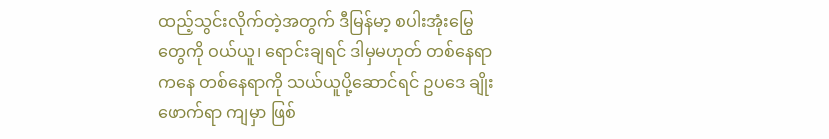ထည့်သွင်းလိုက်တဲ့အတွက် ဒီမြန်မာ့ စပါးအုံးမြွေတွေကို ဝယ်ယူ၊ ရောင်းချရင် ဒါမှမဟုတ် တစ်နေရာကနေ တစ်နေရာကို သယ်ယူပို့ဆောင်ရင် ဥပဒေ ချိုးဖောက်ရာ ကျမှာ ဖြစ်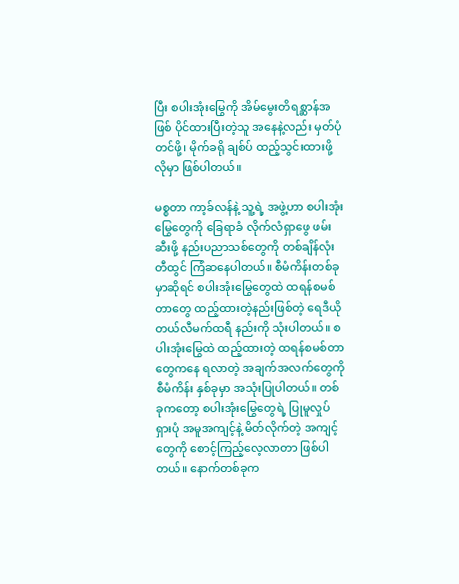ပြီး စပါးအုံးမြွေကို အိမ်မွေးတိရစ္ဆာန်အဖြစ် ပိုင်ထားပြီးတဲ့သူ အနေနဲ့လည်း မှတ်ပုံတင်ဖို့၊ မိုက်ခရို ချစ်ပ် ထည့်သွင်းထားဖို့ လိုမှာ ဖြစ်ပါတယ်။

မစ္စတာ ကာ့ခ်လန်နဲ့ သူ့ရဲ့ အဖွဲ့ဟာ စပါးအုံးမြွေတွေကို ခြေရာခံ လိုက်လံရှာဖွေ ဖမ်းဆီးဖို့ နည်းပညာသစ်တွေကို တစ်ချိန်လုံး တီထွင် ကြံဆနေပါတယ်။ စီမံကိန်းတစ်ခုမှာဆိုရင် စပါးအုံးမြွေတွေထဲ ထရန်စမစ်တာတွေ ထည့်ထားတဲ့နည်းဖြစ်တဲ့ ရေဒီယို တယ်လီမက်ထရီ နည်းကို သုံးပါတယ်။ စပါးအုံးမြွေထဲ ထည့်ထားတဲ့ ထရန်စမစ်တာတွေကနေ ရလာတဲ့ အချက်အလက်တွေကို စီမံကိန်း နှစ်ခုမှာ အသုံးပြုပါတယ်။ တစ်ခုကတော့ စပါးအုံးမြွေတွေရဲ့ ပြုမူလှုပ်ရှားပုံ အမူအကျင့်နဲ့ မိတ်လိုက်တဲ့ အကျင့်တွေကို စောင့်ကြည့်လေ့လာတာ ဖြစ်ပါတယ်။ နောက်တစ်ခုက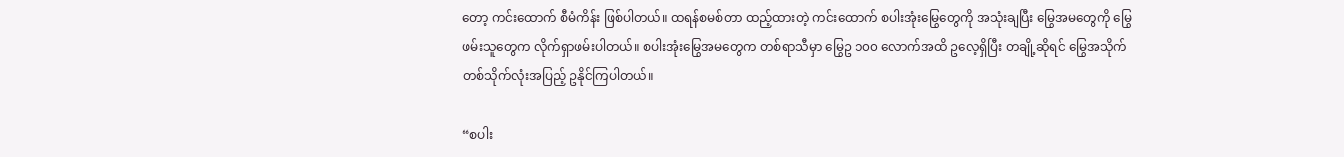တော့ ကင်းထောက် စီမံကိန်း ဖြစ်ပါတယ်။ ထရန်စမစ်တာ ထည့်ထားတဲ့ ကင်းထောက် စပါးအုံးမြွေတွေကို အသုံးချပြီး မြွေအမတွေကို မြွေဖမ်းသူတွေက လိုက်ရှာဖမ်းပါတယ်။ စပါးအုံးမြွေအမတွေက တစ်ရာသီမှာ မြွေဥ ၁၀၀ လောက်အထိ ဥလေ့ရှိပြီး တချို့ဆိုရင် မြွေအသိုက် တစ်သိုက်လုံးအပြည့် ဥနိုင်ကြပါတယ်။

“စပါး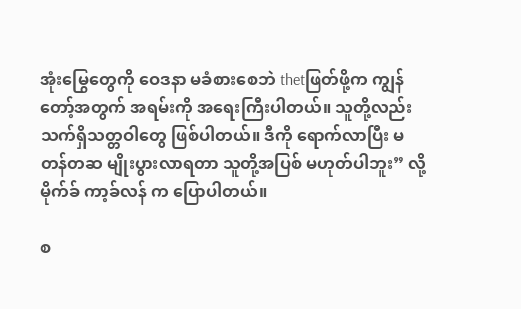အုံးမြွေတွေကို ဝေဒနာ မခံစားစေဘဲ thetဖြတ်ဖို့က ကျွန်တော့်အတွက် အရမ်းကို အရေးကြီးပါတယ်။ သူတို့လည်း သက်ရှိသတ္တဝါတွေ ဖြစ်ပါတယ်။ ဒီကို ရောက်လာပြီး မတန်တဆ မျိုးပွားလာရတာ သူတို့အပြစ် မဟုတ်ပါဘူး” လို့ မိုက်ခ် ကာ့ခ်လန် က ပြောပါတယ်။

စ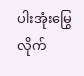ပါးအုံးမြွေ လိုက်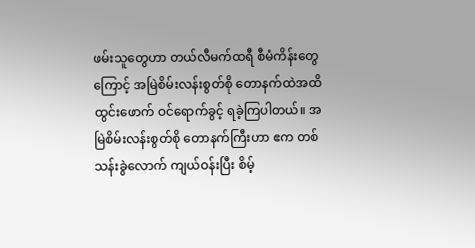ဖမ်းသူတွေဟာ တယ်လီမက်ထရီ စီမံကိန်းတွေကြောင့် အမြဲစိမ်းလန်းစွတ်စို တောနက်ထဲအထိ ထွင်းဖောက် ဝင်ရောက်ခွင့် ရခဲ့ကြပါတယ်။ အမြဲစိမ်းလန်းစွတ်စို တောနက်ကြီးဟာ ဧက တစ်သန်းခွဲလောက် ကျယ်ဝန်းပြီး စိမ့်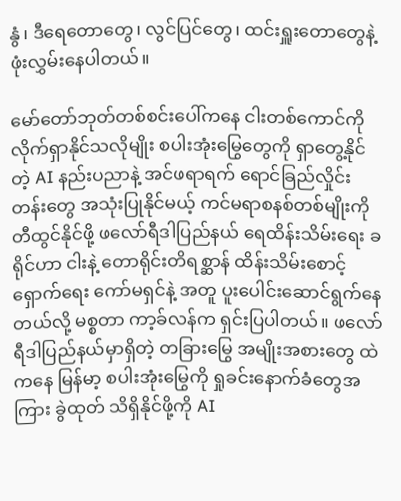နွံ၊ ဒီရေတောတွေ၊ လွင်ပြင်တွေ၊ ထင်းရှူးတောတွေနဲ့ ဖုံးလွှမ်းနေပါတယ်။

မော်တော်ဘုတ်တစ်စင်းပေါ်ကနေ ငါးတစ်ကောင်ကို လိုက်ရှာနိုင်သလိုမျိုး စပါးအုံးမြွေတွေကို ရှာတွေ့နိုင်တဲ့ AI နည်းပညာနဲ့ အင်ဖရာရက် ရောင်ခြည်လှိုင်းတန်းတွေ အသုံးပြုနိုင်မယ့် ကင်မရာစနစ်တစ်မျိုးကို တီထွင်နိုင်ဖို့ ဖလော်ရီဒါပြည်နယ် ရေထိန်းသိမ်းရေး ခရိုင်ဟာ ငါးနဲ့ တောရိုင်းတိရစ္ဆာန် ထိန်းသိမ်းစောင့်ရှောက်ရေး ကော်မရှင်နဲ့ အတူ ပူးပေါင်းဆောင်ရွက်နေတယ်လို့ မစ္စတာ ကာ့ခ်လန်က ရှင်းပြပါတယ်။ ဖလော်ရီဒါပြည်နယ်မှာရှိတဲ့ တခြားမြွေ အမျိုးအစားတွေ ထဲကနေ မြန်မာ့ စပါးအုံးမြွေကို ရှုခင်းနောက်ခံတွေအကြား ခွဲထုတ် သိရှိနိုင်ဖို့ကို AI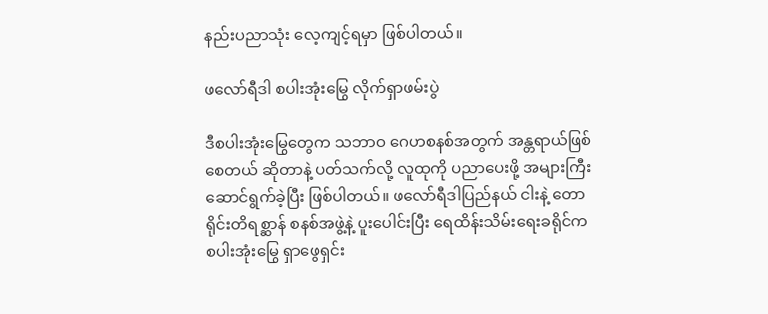နည်းပညာသုံး လေ့ကျင့်ရမှာ ဖြစ်ပါတယ်။

ဖလော်ရီဒါ စပါးအုံးမြွေ လိုက်ရှာဖမ်းပွဲ

ဒီစပါးအုံးမြွေတွေက သဘာဝ ဂေဟစနစ်အတွက် အန္တရာယ်ဖြစ်စေတယ် ဆိုတာနဲ့ ပတ်သက်လို့ လူထုကို ပညာပေးဖို့ အများကြီး ဆောင်ရွက်ခဲ့ပြီး ဖြစ်ပါတယ်။ ဖလော်ရီဒါပြည်နယ် ငါးနဲ့ တောရိုင်းတိရစ္ဆာန် စနစ်အဖွဲ့နဲ့ ပူးပေါင်းပြီး ရေထိန်းသိမ်းရေးခရိုင်က စပါးအုံးမြွေ ရှာဖွေရှင်း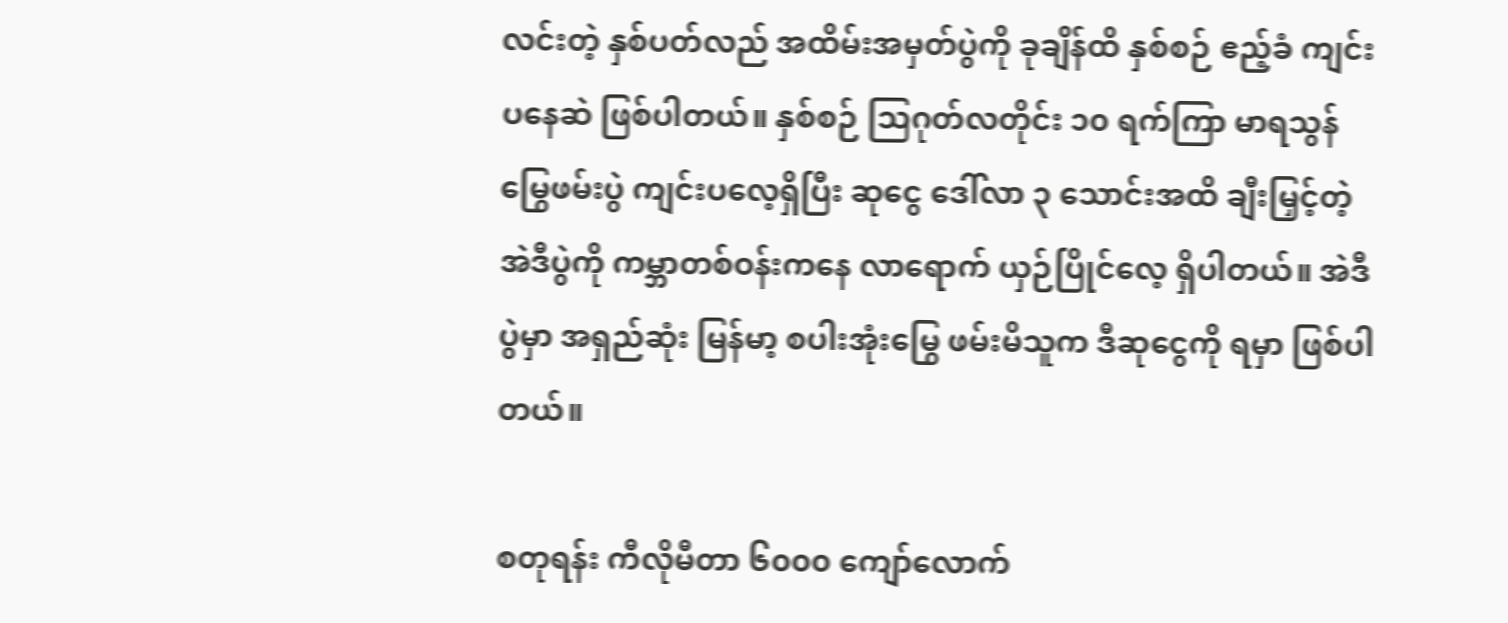လင်းတဲ့ နှစ်ပတ်လည် အထိမ်းအမှတ်ပွဲကို ခုချိန်ထိ နှစ်စဉ် ဧည့်ခံ ကျင်းပနေဆဲ ဖြစ်ပါတယ်။ နှစ်စဉ် သြဂုတ်လတိုင်း ၁၀ ရက်ကြာ မာရသွန်မြွေဖမ်းပွဲ ကျင်းပလေ့ရှိပြီး ဆုငွေ ဒေါ်လာ ၃ သောင်းအထိ ချီးမြှင့်တဲ့ အဲဒီပွဲကို ကမ္ဘာတစ်ဝန်းကနေ လာရောက် ယှဉ်ပြိုင်လေ့ ရှိပါတယ်။ အဲဒီပွဲမှာ အရှည်ဆုံး မြန်မာ့ စပါးအုံးမြွေ ဖမ်းမိသူက ဒီဆုငွေကို ရမှာ ဖြစ်ပါတယ်။

စတုရန်း ကီလိုမီတာ ၆၀၀၀ ကျော်လောက်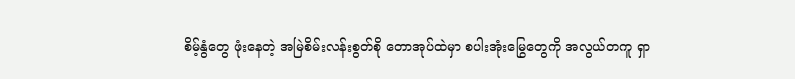စိမ့်နွံတွေ ဖုံးနေတဲ့ အမြဲစိမ်းလန်းစွတ်စို တောအုပ်ထဲမှာ စပါးအုံးမြွေတွေကို အလွယ်တကူ ရှာ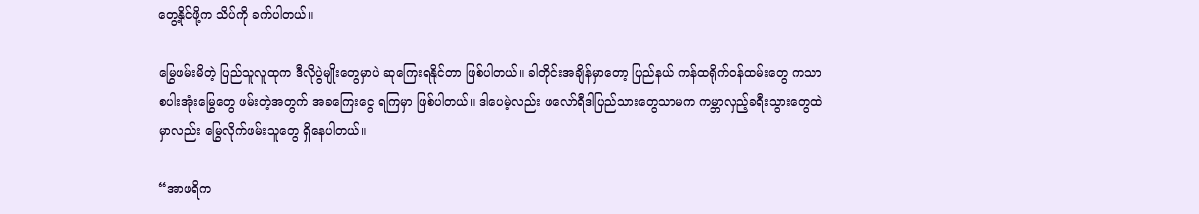တွေ့နိုင်ဖို့က သိပ်ကို ခက်ပါတယ်။

မြွေဖမ်းမိတဲ့ ပြည်သူလူထုက ဒီလိုပွဲမျိုးတွေမှာပဲ ဆုကြေးရနိုင်တာ ဖြစ်ပါတယ်။ ခါတိုင်းအချိန်မှာတော့ ပြည်နယ် ကန်ထရိုက်ဝန်ထမ်းတွေ ကသာ စပါးအုံးမြွေတွေ ဖမ်းတဲ့အတွက် အခကြေးငွေ ရကြမှာ ဖြစ်ပါတယ်။ ဒါပေမဲ့လည်း ဖလော်ရီဒါပြည်သားတွေသာမက ကမ္ဘာလှည့်ခရီးသွားတွေထဲမှာလည်း မြွေလိုက်ဖမ်းသူတွေ ရှိနေပါတယ်။

“အာဖရိက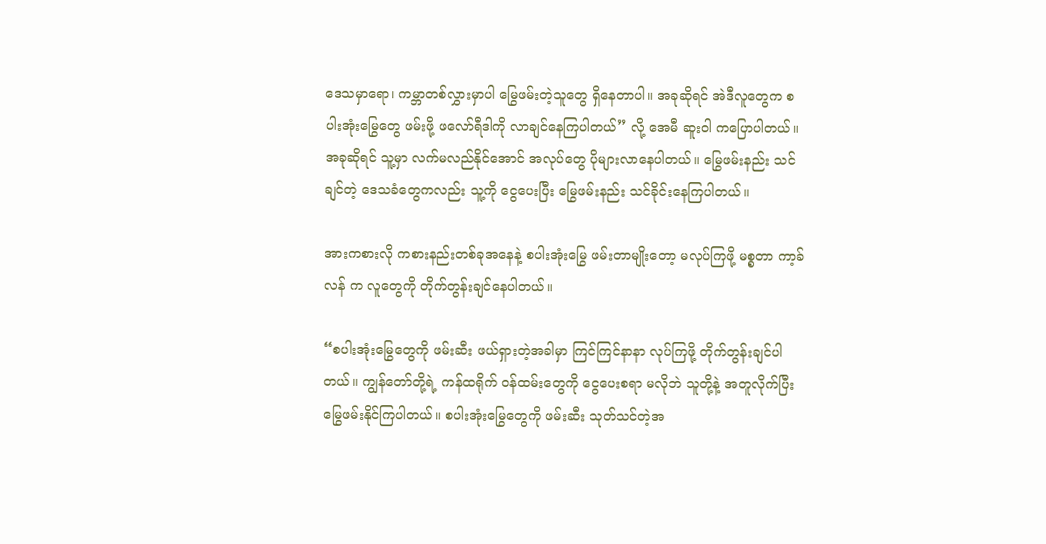ဒေသမှာရော၊ ကမ္ဘာတစ်လွှားမှာပါ မြွေဖမ်းတဲ့သူတွေ ရှိနေတာပါ။ အခုဆိုရင် အဲဒီလူတွေက စပါးအုံးမြွေတွေ ဖမ်းဖို့ ဖလော်ရီဒါကို လာချင်နေကြပါတယ်” လို့ အေမီ ဆူးဝါ ကပြောပါတယ်။ အခုဆိုရင် သူ့မှာ လက်မလည်နိုင်အောင် အလုပ်တွေ ပိုများလာနေပါတယ်။ မြွေဖမ်းနည်း သင်ချင်တဲ့ ဒေသခံတွေကလည်း သူ့ကို ငွေပေးပြီး မြွေဖမ်းနည်း သင်ခိုင်းနေကြပါတယ်။

အားကစားလို ကစားနည်းတစ်ခုအနေနဲ့ စပါးအုံးမြွေ ဖမ်းတာမျိုးတော့ မလုပ်ကြဖို့ မစ္စတာ ကာ့ခ်လန် က လူတွေကို တိုက်တွန်းချင်နေပါတယ်။

“စပါးအုံးမြွေတွေကို ဖမ်းဆီး ဖယ်ရှားတဲ့အခါမှာ ကြင်ကြင်နာနာ လုပ်ကြဖို့ တိုက်တွန်းချင်ပါတယ်။ ကျွန်တော်တို့ရဲ့ ကန်ထရိုက် ဝန်ထမ်းတွေကို ငွေပေးစရာ မလိုဘဲ သူတို့နဲ့ အတူလိုက်ပြီး မြွေဖမ်းနိုင်ကြပါတယ်။ စပါးအုံးမြွေတွေကို ဖမ်းဆီး သုတ်သင်တဲ့အ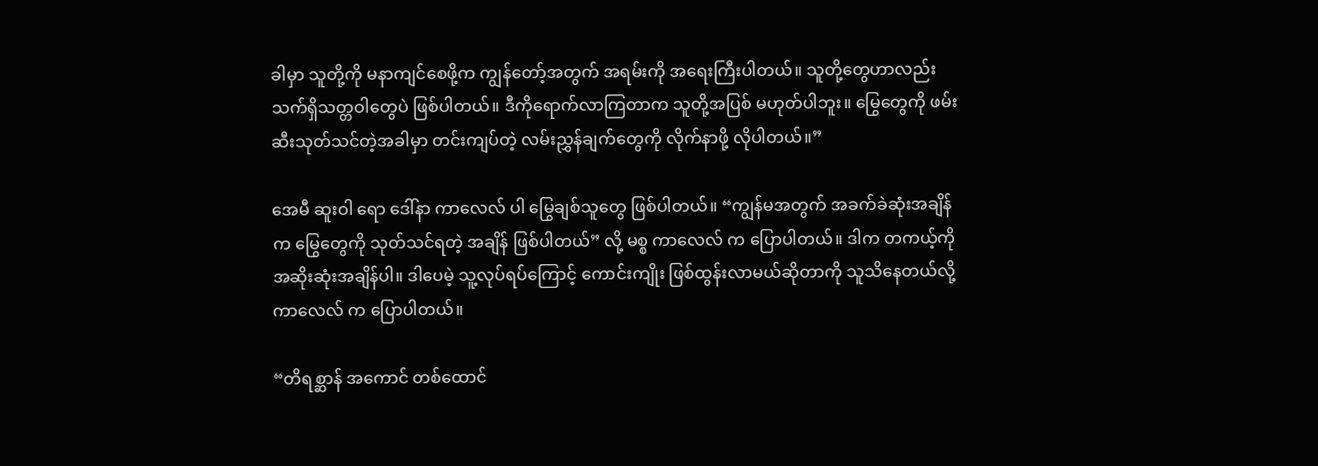ခါမှာ သူတို့ကို မနာကျင်စေဖို့က ကျွန်တော့်အတွက် အရမ်းကို အရေးကြီးပါတယ်။ သူတို့တွေဟာလည်း သက်ရှိသတ္တဝါတွေပဲ ဖြစ်ပါတယ်။ ဒီကိုရောက်လာကြတာက သူတို့အပြစ် မဟုတ်ပါဘူး။ မြွေတွေကို ဖမ်းဆီးသုတ်သင်တဲ့အခါမှာ တင်းကျပ်တဲ့ လမ်းညွှန်ချက်တွေကို လိုက်နာဖို့ လိုပါတယ်။”

အေမီ ဆူးဝါ ရော ဒေါ်နာ ကာလေလ် ပါ မြွေချစ်သူတွေ ဖြစ်ပါတယ်။ “ကျွန်မအတွက် အခက်ခဲဆုံးအချိန်က မြွေတွေကို သုတ်သင်ရတဲ့ အချိန် ဖြစ်ပါတယ်” လို့ မစ္စ ကာလေလ် က ပြောပါတယ်။ ဒါက တကယ့်ကို အဆိုးဆုံးအချိန်ပါ။ ဒါပေမဲ့ သူ့လုပ်ရပ်ကြောင့် ကောင်းကျိုး ဖြစ်ထွန်းလာမယ်ဆိုတာကို သူသိနေတယ်လို့ ကာလေလ် က ပြောပါတယ်။

“တိရစ္ဆာန် အကောင် တစ်ထောင်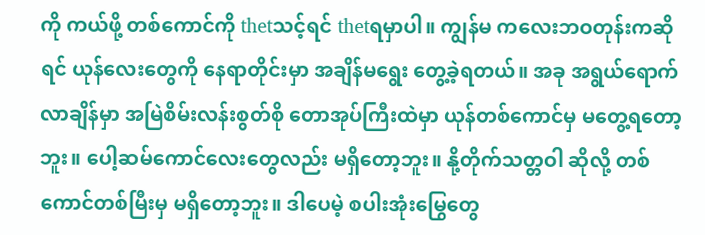ကို ကယ်ဖို့ တစ်ကောင်ကို thetသင့်ရင် thetရမှာပါ။ ကျွန်မ ကလေးဘဝတုန်းကဆိုရင် ယုန်လေးတွေကို နေရာတိုင်းမှာ အချိန်မရွေး တွေ့ခဲ့ရတယ်။ အခု အရွယ်ရောက်လာချိန်မှာ အမြဲစိမ်းလန်းစွတ်စို တောအုပ်ကြီးထဲမှာ ယုန်တစ်ကောင်မှ မတွေ့ရတော့ဘူး။ ပေါ့ဆမ်ကောင်လေးတွေလည်း မရှိတော့ဘူး။ နို့တိုက်သတ္တဝါ ဆိုလို့ တစ်ကောင်တစ်မြီးမှ မရှိတော့ဘူး။ ဒါပေမဲ့ စပါးအုံးမြွေတွေ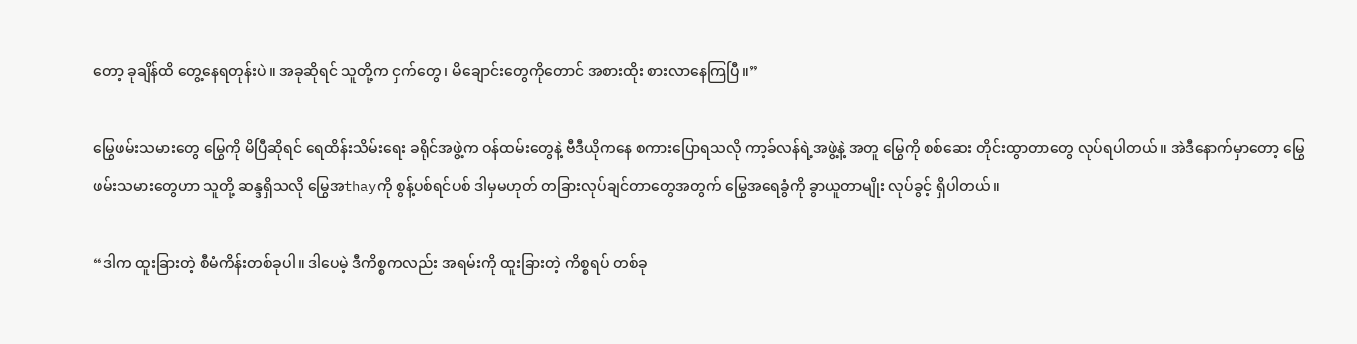တော့ ခုချိန်ထိ တွေ့နေရတုန်းပဲ။ အခုဆိုရင် သူတို့က ငှက်တွေ၊ မိချောင်းတွေကိုတောင် အစားထိုး စားလာနေကြပြီ။”

မြွေဖမ်းသမားတွေ မြွေကို မိပြီဆိုရင် ရေထိန်းသိမ်းရေး ခရိုင်အဖွဲ့က ဝန်ထမ်းတွေနဲ့ ဗီဒီယိုကနေ စကားပြောရသလို ကာ့ခ်လန်ရဲ့အဖွဲ့နဲ့ အတူ မြွေကို စစ်ဆေး တိုင်းထွာတာတွေ လုပ်ရပါတယ်။ အဲဒီနောက်မှာတော့ မြွေဖမ်းသမားတွေဟာ သူတို့ ဆန္ဒရှိသလို မြွေအthayကို စွန့်ပစ်ရင်ပစ် ဒါမှမဟုတ် တခြားလုပ်ချင်တာတွေအတွက် မြွေအရေခွံကို ခွာယူတာမျိုး လုပ်ခွင့် ရှိပါတယ်။

“ဒါက ထူးခြားတဲ့ စီမံကိန်းတစ်ခုပါ။ ဒါပေမဲ့ ဒီကိစ္စကလည်း အရမ်းကို ထူးခြားတဲ့ ကိစ္စရပ် တစ်ခု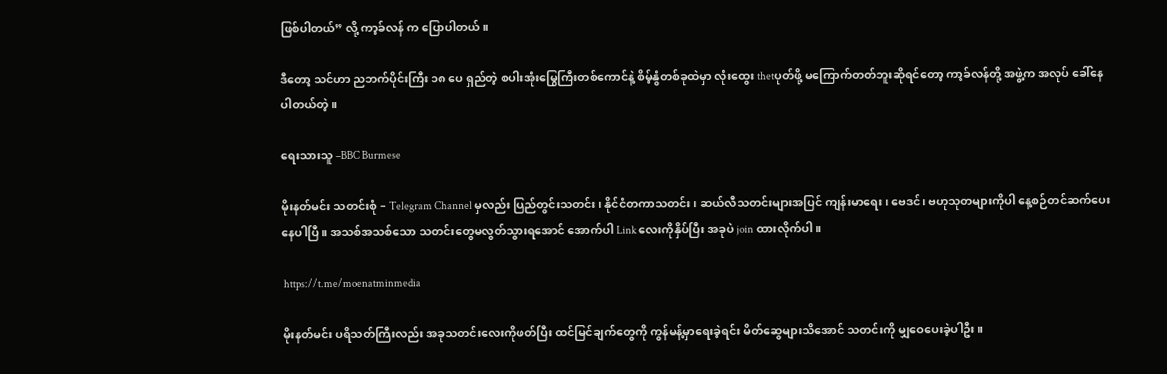ဖြစ်ပါတယ်” လို့ ကာ့ခ်လန် က ပြောပါတယ်။

ဒီတော့ သင်ဟာ ညဘက်ပိုင်းကြီး ၁၈ ပေ ရှည်တဲ့ စပါးအုံးမြွေကြီးတစ်ကောင်နဲ့ စိမ့်နွံတစ်ခုထဲမှာ လုံးထွေး thetပုတ်ဖို့ မကြောက်တတ်ဘူးဆိုရင်တော့ ကာ့ခ်လန်တို့ အဖွဲ့က အလုပ် ခေါ်နေပါတယ်တဲ့။

ရေးသားသူ –BBC Burmese

မိုးနတ်မင်း သတင်းစုံ – Telegram Channel မှလည်း ပြည်တွင်းသတင်း၊ နိုင်ငံတကာသတင်း၊ ဆယ်လီသတင်းများအပြင် ကျန်းမာရေး၊ ဗေဒင်၊ ဗဟုသုတများကိုပါ နေ့စဉ်တင်ဆက်ပေးနေပါပြီ။ အသစ်အသစ်သော သတင်းတွေမလွတ်သွားရအောင် အောက်ပါ Link လေးကိုနှိပ်ပြီး အခုပဲ join ထားလိုက်ပါ။

 https://t.me/moenatminmedia

မိုးနတ်မင်း ပရိသတ်ကြီးလည်း အခုသတင်းလေးကိုဖတ်ပြီး ထင်မြင်ချက်တွေကို ကွန်မန့်မှာရေးခဲ့ရင်း မိတ်ဆွေများသိအောင် သတင်းကို မျှဝေပေးခဲ့ပါဦး။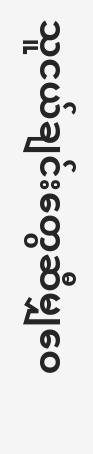သူငယ်ချင်းတွေဆီမျှဝေ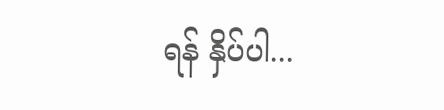ရန် နှိပ်ပါ...